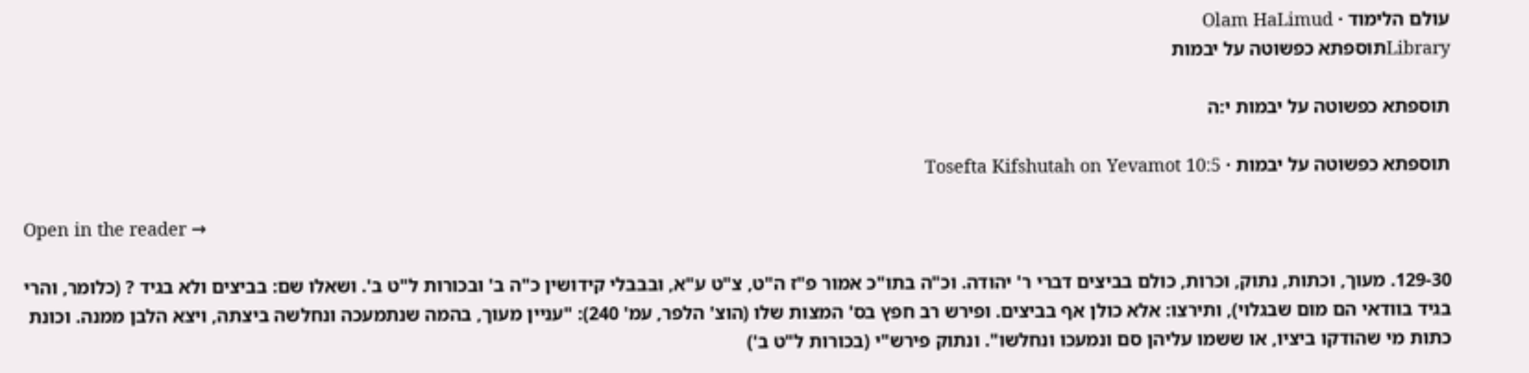עולם הלימוד · Olam HaLimud
Libraryתוספתא כפשוטה על יבמות

תוספתא כפשוטה על יבמות י:ה

תוספתא כפשוטה על יבמות · Tosefta Kifshutah on Yevamot 10:5

Open in the reader →

129-30. מעוך, וכתות, נתוק, וכרות, כולם בביצים דברי ר' יהודה. וכ"ה בתו"כ אמור פ"ז ה"ט, צ"ט ע"א, ובבבלי קידושין כ"ה ב' ובכורות ל"ט ב'. ושאלו שם: בביצים ולא בגיד ? (כלומר, והרי בגיד בוודאי הם מום שבגלוי), ותירצו: אלא כולן אף בביצים. ופירש רב חפץ בס' המצות שלו (הוצ' הלפר, עמ' 240): "עניין מעוך, בהמה שנתמעכה ונחלשה ביצתה, ויצא הלבן ממנה. וכונת כתות מי שהודקו ביציו, או ששמו עליהן סם ונמעכו ונחלשו". ונתוק פירש"י (בכורות ל"ט ב')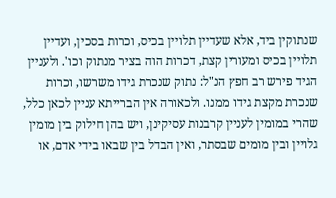שנתוקין ביד, אלא שעדיין תלויין בכיס, וכרות בסכין, ועדיין תלויין בכיס ומעורין קצת, דכרות הוה בציר מנתוק וכו'. ולעניין הגיד פירש רב חפץ הנ"ל: נתוק שנכרת גידו משרשו, וכרות שנכרת מקצת גידו ממנו. ולכאורה אין הברייתא עניין לכאן כלל, שהרי במומין לעניין קרבנות עסיקינן, ויש בהן חילוק בין מומין גלויין ובין מומים שבסתר, ואין הבדל בין שבאו בידי אדם, או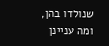שנולדו בהן, ומה עניינן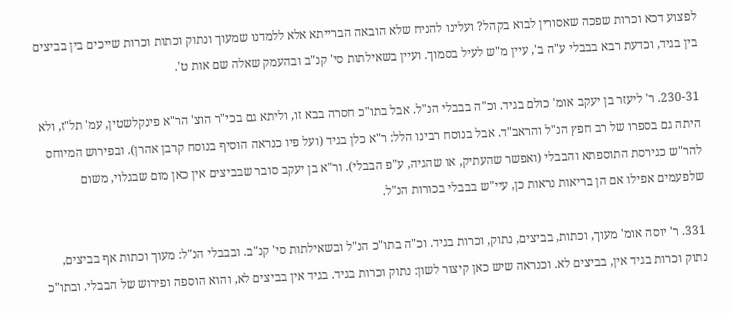לפצוע דכא וכרות שפכה שאסורין לבוא בקהל? ועלינו להניח שלא הובאה הברייתא אלא ללמדנו שמעוך ונתוק וכתות וכרות שייכים בין בביצים בין בגיד, וכדעת רבא בבבלי ע"ה ב', עיין מ"ש לעיל בסמוך. ועיין בשאילתות סי' קנ"ב ובהעמק שאלה שם אות ט'.

230-31. ר' ליעזר בן יעקב אומ' כולם בגיד. וכ"ה בבבלי הנ"ל. אבל בתו"כ חסרה בבא זו, וליתא גם בכי"ר הוצ' הר"א פינקלשטין, עמ' תל"ז, ולא היתה גם בספרו של רב חפץ הנ"ל והראב"ד. אבל בנוסח רבינו הלל: ר"א כלן בגיד (ועל פיו כנראה הוסיף בנוסח קרבן אהרן). ובפירוש המיוחס להר"ש כגירסת התוספתא והבבלי (ואפשר שהעתיק, או שהגיה, ע"פ הבבלי). ור"א בן יעקב סובר שבביצים אין כאן מום שבגלוי, משום שלפעמים אפילו אם הן בריאות נראות כן, עיי"ש בבבלי בכורות הנ"ל.

331. ר' יוסה אומ' מעוך, וכתות, בביצים, נתוק, וכרות בגיד. וכ"ה בתו"כ הנ"ל ובשאילתות סי' קנ"ב. ובבבלי הנ"ל: מעוך וכתות אף בביצים, נתוק וכרות בגיד אין, בביצים לא. וכנראה שיש כאן קיצור לשון: נתוק וכרות בגיד. בגיד אין בביצים לא, והוא הוספה ופירוש של הבבלי. ובתו"כ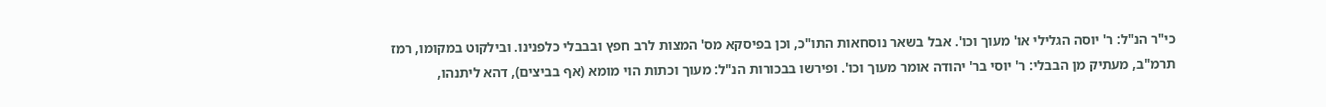כי"ר הנ"ל: ר' יוסה הגלילי או' מעוך וכו'. אבל בשאר נוסחאות התו"כ, וכן בפיסקא מס' המצות לרב חפץ ובבבלי כלפנינו. ובילקוט במקומו, רמז תרמ"ב, מעתיק מן הבבלי: ר' יוסי בר' יהודה אומר מעוך וכו'. ופירשו בבכורות הנ"ל: מעוך וכתות הוי מומא (אף בביצים), דהא ליתנהו,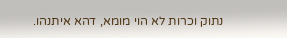נתוק וכרות לא הוי מומא, דהא איתנהו.